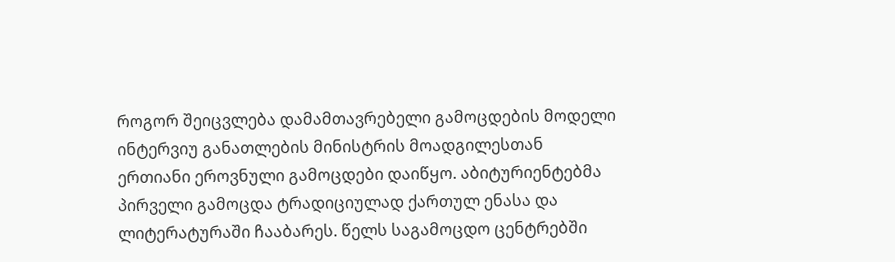როგორ შეიცვლება დამამთავრებელი გამოცდების მოდელი
ინტერვიუ განათლების მინისტრის მოადგილესთან
ერთიანი ეროვნული გამოცდები დაიწყო. აბიტურიენტებმა პირველი გამოცდა ტრადიციულად ქართულ ენასა და ლიტერატურაში ჩააბარეს. წელს საგამოცდო ცენტრებში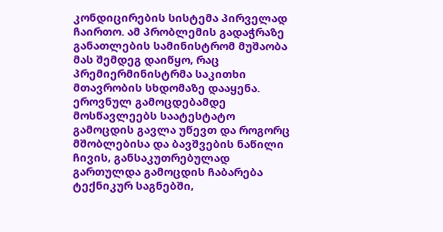კონდიცირების სისტემა პირველად ჩაირთო. ამ პრობლემის გადაჭრაზე განათლების სამინისტრომ მუშაობა მას შემდეგ დაიწყო, რაც პრემიერმინისტრმა საკითხი მთავრობის სხდომაზე დააყენა. ეროვნულ გამოცდებამდე მოსწავლეებს საატესტატო გამოცდის გავლა უწევთ და როგორც მშობლებისა და ბავშვების ნაწილი ჩივის, განსაკუთრებულად გართულდა გამოცდის ჩაბარება ტექნიკურ საგნებში,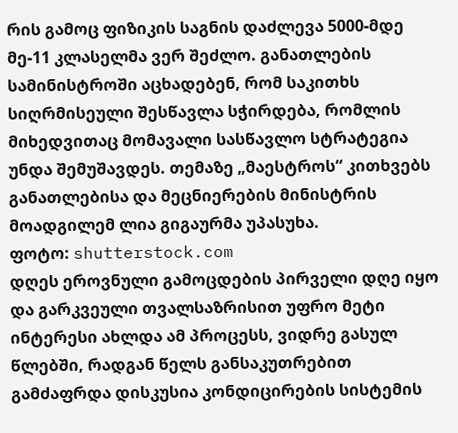რის გამოც ფიზიკის საგნის დაძლევა 5000-მდე მე-11 კლასელმა ვერ შეძლო. განათლების სამინისტროში აცხადებენ, რომ საკითხს სიღრმისეული შესწავლა სჭირდება, რომლის მიხედვითაც მომავალი სასწავლო სტრატეგია უნდა შემუშავდეს. თემაზე „მაესტროს“ კითხვებს განათლებისა და მეცნიერების მინისტრის მოადგილემ ლია გიგაურმა უპასუხა.
ფოტო: shutterstock.com
დღეს ეროვნული გამოცდების პირველი დღე იყო და გარკვეული თვალსაზრისით უფრო მეტი ინტერესი ახლდა ამ პროცესს, ვიდრე გასულ წლებში, რადგან წელს განსაკუთრებით გამძაფრდა დისკუსია კონდიცირების სისტემის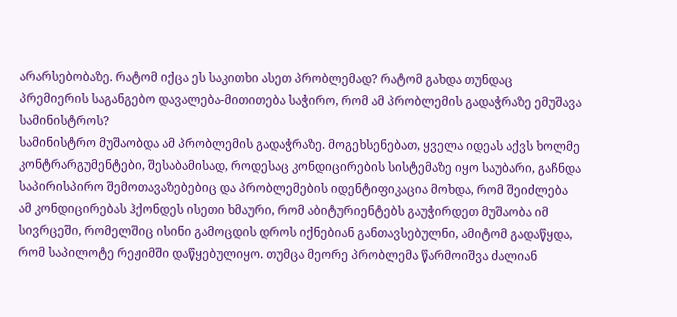არარსებობაზე. რატომ იქცა ეს საკითხი ასეთ პრობლემად? რატომ გახდა თუნდაც პრემიერის საგანგებო დავალება-მითითება საჭირო, რომ ამ პრობლემის გადაჭრაზე ემუშავა სამინისტროს?
სამინისტრო მუშაობდა ამ პრობლემის გადაჭრაზე. მოგეხსენებათ, ყველა იდეას აქვს ხოლმე კონტრარგუმენტები, შესაბამისად, როდესაც კონდიცირების სისტემაზე იყო საუბარი, გაჩნდა საპირისპირო შემოთავაზებებიც და პრობლემების იდენტიფიკაცია მოხდა, რომ შეიძლება ამ კონდიცირებას ჰქონდეს ისეთი ხმაური, რომ აბიტურიენტებს გაუჭირდეთ მუშაობა იმ სივრცეში, რომელშიც ისინი გამოცდის დროს იქნებიან განთავსებულნი, ამიტომ გადაწყდა, რომ საპილოტე რეჟიმში დაწყებულიყო. თუმცა მეორე პრობლემა წარმოიშვა ძალიან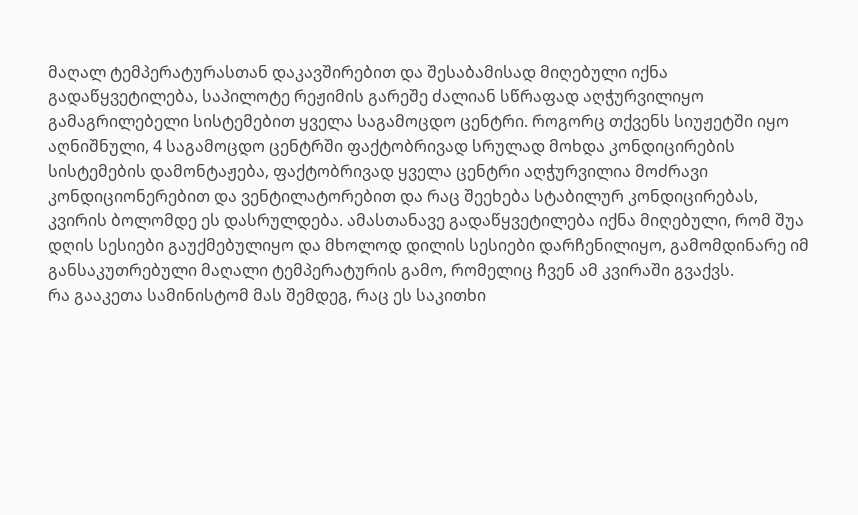მაღალ ტემპერატურასთან დაკავშირებით და შესაბამისად მიღებული იქნა გადაწყვეტილება, საპილოტე რეჟიმის გარეშე ძალიან სწრაფად აღჭურვილიყო გამაგრილებელი სისტემებით ყველა საგამოცდო ცენტრი. როგორც თქვენს სიუჟეტში იყო აღნიშნული, 4 საგამოცდო ცენტრში ფაქტობრივად სრულად მოხდა კონდიცირების სისტემების დამონტაჟება, ფაქტობრივად ყველა ცენტრი აღჭურვილია მოძრავი კონდიციონერებით და ვენტილატორებით და რაც შეეხება სტაბილურ კონდიცირებას, კვირის ბოლომდე ეს დასრულდება. ამასთანავე გადაწყვეტილება იქნა მიღებული, რომ შუა დღის სესიები გაუქმებულიყო და მხოლოდ დილის სესიები დარჩენილიყო, გამომდინარე იმ განსაკუთრებული მაღალი ტემპერატურის გამო, რომელიც ჩვენ ამ კვირაში გვაქვს.
რა გააკეთა სამინისტომ მას შემდეგ, რაც ეს საკითხი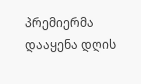პრემიერმა დააყენა დღის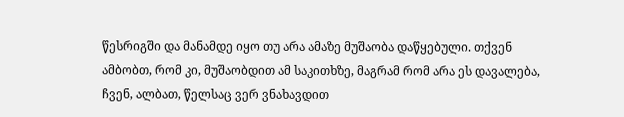წესრიგში და მანამდე იყო თუ არა ამაზე მუშაობა დაწყებული. თქვენ ამბობთ, რომ კი, მუშაობდით ამ საკითხზე, მაგრამ რომ არა ეს დავალება, ჩვენ, ალბათ, წელსაც ვერ ვნახავდით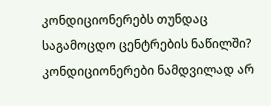კონდიციონერებს თუნდაც საგამოცდო ცენტრების ნაწილში?
კონდიციონერები ნამდვილად არ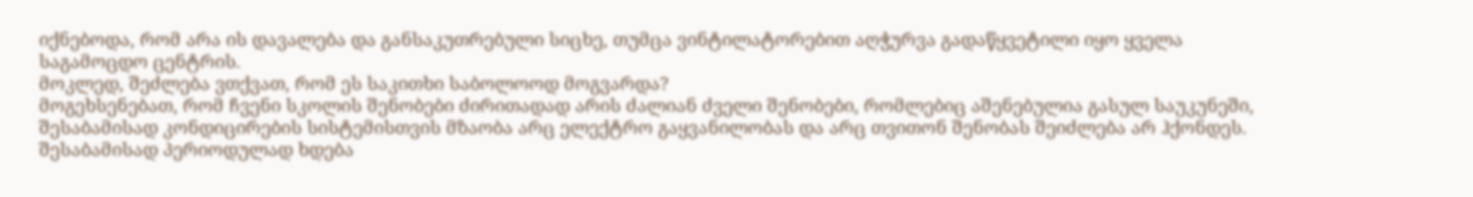იქნებოდა, რომ არა ის დავალება და განსაკუთრებული სიცხე, თუმცა ვინტილატორებით აღჭურვა გადაწყვეტილი იყო ყველა საგამოცდო ცენტრის.
მოკლედ, შეძლება ვთქვათ, რომ ეს საკითხი საბოლოოდ მოგვარდა?
მოგეხსენებათ, რომ ჩვენი სკოლის შენობები ძირითადად არის ძალიან ძველი შენობები, რომლებიც აშენებულია გასულ საუკუნეში, შესაბამისად კონდიცირების სისტემისთვის მზაობა არც ელექტრო გაყვანილობას და არც თვითონ შენობას შეიძლება არ ჰქონდეს. შესაბამისად პერიოდულად ხდება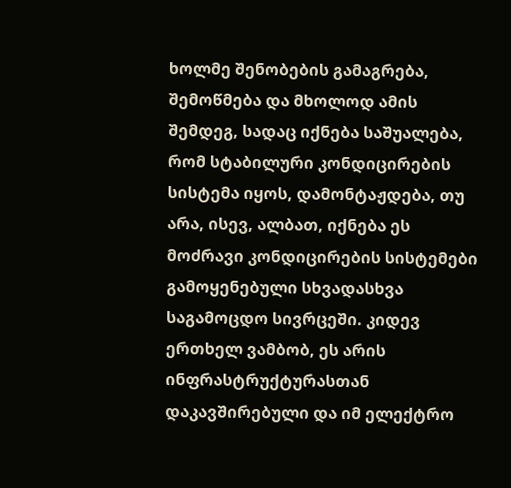ხოლმე შენობების გამაგრება, შემოწმება და მხოლოდ ამის შემდეგ, სადაც იქნება საშუალება, რომ სტაბილური კონდიცირების სისტემა იყოს, დამონტაჟდება, თუ არა, ისევ, ალბათ, იქნება ეს მოძრავი კონდიცირების სისტემები გამოყენებული სხვადასხვა საგამოცდო სივრცეში. კიდევ ერთხელ ვამბობ, ეს არის ინფრასტრუქტურასთან დაკავშირებული და იმ ელექტრო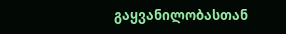გაყვანილობასთან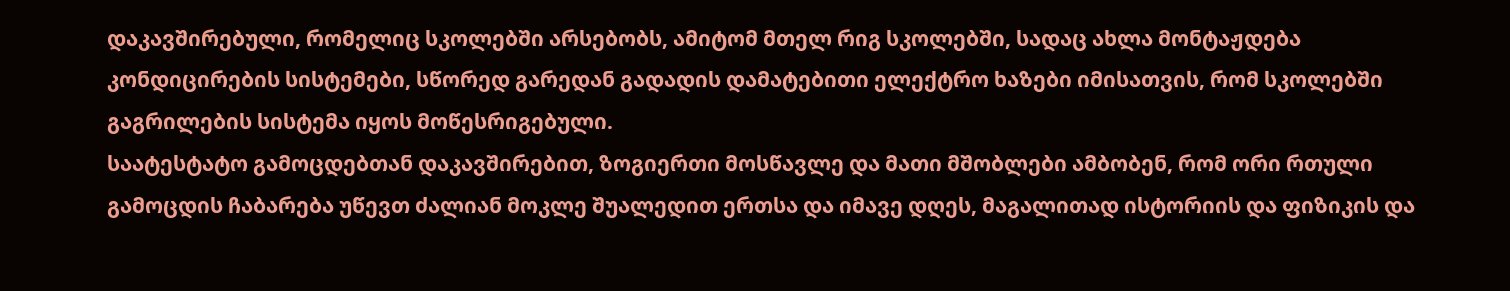დაკავშირებული, რომელიც სკოლებში არსებობს, ამიტომ მთელ რიგ სკოლებში, სადაც ახლა მონტაჟდება კონდიცირების სისტემები, სწორედ გარედან გადადის დამატებითი ელექტრო ხაზები იმისათვის, რომ სკოლებში გაგრილების სისტემა იყოს მოწესრიგებული.
საატესტატო გამოცდებთან დაკავშირებით, ზოგიერთი მოსწავლე და მათი მშობლები ამბობენ, რომ ორი რთული გამოცდის ჩაბარება უწევთ ძალიან მოკლე შუალედით ერთსა და იმავე დღეს, მაგალითად ისტორიის და ფიზიკის და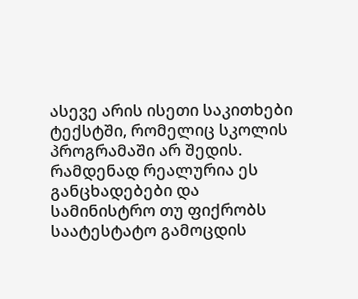ასევე არის ისეთი საკითხები ტექსტში, რომელიც სკოლის პროგრამაში არ შედის. რამდენად რეალურია ეს განცხადებები და სამინისტრო თუ ფიქრობს საატესტატო გამოცდის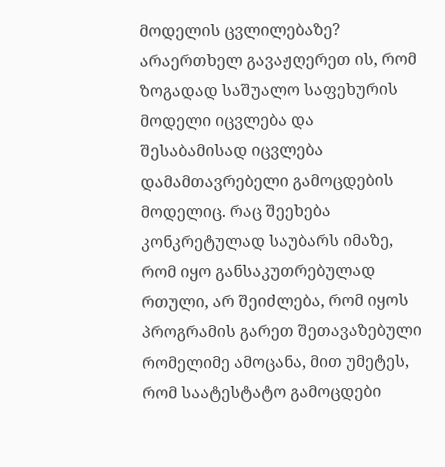მოდელის ცვლილებაზე?
არაერთხელ გავაჟღერეთ ის, რომ ზოგადად საშუალო საფეხურის მოდელი იცვლება და შესაბამისად იცვლება დამამთავრებელი გამოცდების მოდელიც. რაც შეეხება კონკრეტულად საუბარს იმაზე, რომ იყო განსაკუთრებულად რთული, არ შეიძლება, რომ იყოს პროგრამის გარეთ შეთავაზებული რომელიმე ამოცანა, მით უმეტეს, რომ საატესტატო გამოცდები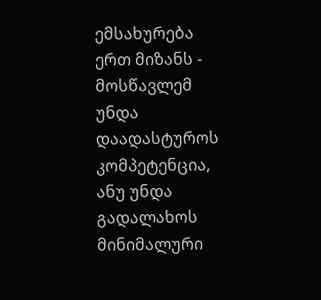ემსახურება ერთ მიზანს - მოსწავლემ უნდა დაადასტუროს კომპეტენცია, ანუ უნდა გადალახოს მინიმალური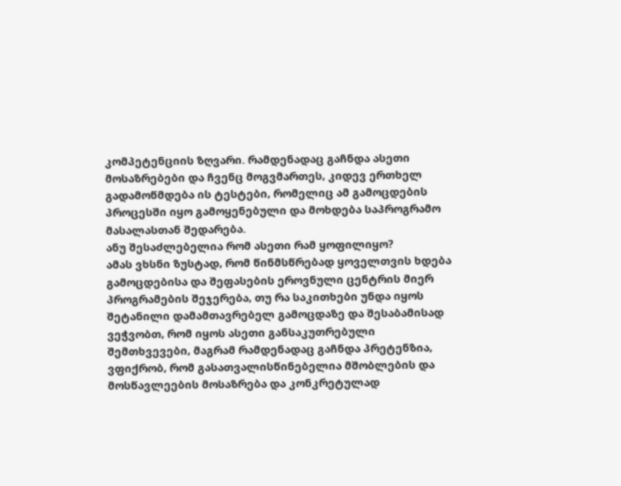კომპეტენციის ზღვარი. რამდენადაც გაჩნდა ასეთი მოსაზრებები და ჩვენც მოგვმართეს, კიდევ ერთხელ გადამოწმდება ის ტესტები, რომელიც ამ გამოცდების პროცესში იყო გამოყენებული და მოხდება საპროგრამო მასალასთან შედარება.
ანუ შესაძლებელია რომ ასეთი რამ ყოფილიყო?
ამას ვხსნი ზუსტად, რომ წინმსწრებად ყოველთვის ხდება გამოცდებისა და შეფასების ეროვნული ცენტრის მიერ პროგრამების შეჯერება, თუ რა საკითხები უნდა იყოს შეტანილი დამამთავრებელ გამოცდაზე და შესაბამისად ვეჭვობთ, რომ იყოს ასეთი განსაკუთრებული შემთხვევები, მაგრამ რამდენადაც გაჩნდა პრეტენზია, ვფიქრობ, რომ გასათვალისწინებელია მშობლების და მოსწავლეების მოსაზრება და კონკრეტულად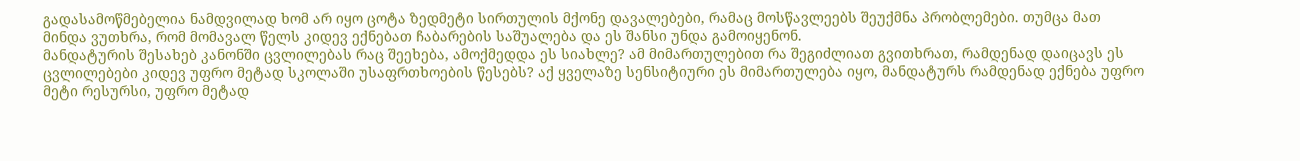გადასამოწმებელია ნამდვილად ხომ არ იყო ცოტა ზედმეტი სირთულის მქონე დავალებები, რამაც მოსწავლეებს შეუქმნა პრობლემები. თუმცა მათ მინდა ვუთხრა, რომ მომავალ წელს კიდევ ექნებათ ჩაბარების საშუალება და ეს შანსი უნდა გამოიყენონ.
მანდატურის შესახებ კანონში ცვლილებას რაც შეეხება, ამოქმედდა ეს სიახლე? ამ მიმართულებით რა შეგიძლიათ გვითხრათ, რამდენად დაიცავს ეს ცვლილებები კიდევ უფრო მეტად სკოლაში უსაფრთხოების წესებს? აქ ყველაზე სენსიტიური ეს მიმართულება იყო, მანდატურს რამდენად ექნება უფრო მეტი რესურსი, უფრო მეტად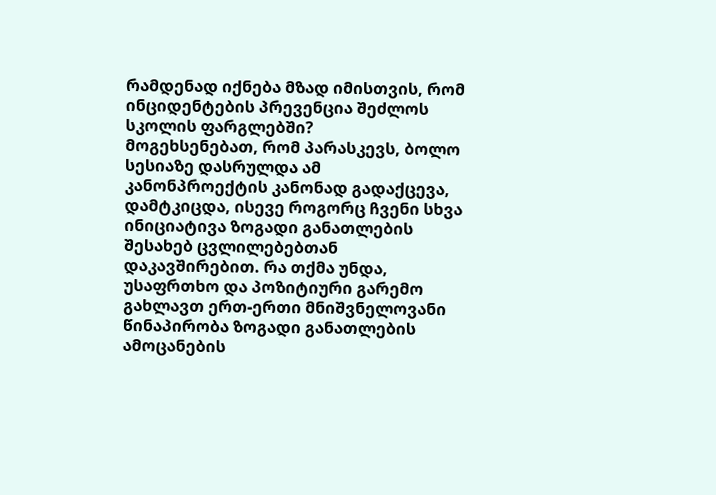რამდენად იქნება მზად იმისთვის, რომ ინციდენტების პრევენცია შეძლოს სკოლის ფარგლებში?
მოგეხსენებათ, რომ პარასკევს, ბოლო სესიაზე დასრულდა ამ კანონპროექტის კანონად გადაქცევა, დამტკიცდა, ისევე როგორც ჩვენი სხვა ინიციატივა ზოგადი განათლების შესახებ ცვლილებებთან დაკავშირებით. რა თქმა უნდა, უსაფრთხო და პოზიტიური გარემო გახლავთ ერთ-ერთი მნიშვნელოვანი წინაპირობა ზოგადი განათლების ამოცანების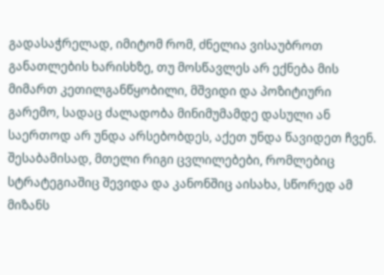გადასაჭრელად, იმიტომ რომ, ძნელია ვისაუბროთ განათლების ხარისხზე, თუ მოსწავლეს არ ექნება მის მიმართ კეთილგანწყობილი, მშვიდი და პოზიტიური გარემო, სადაც ძალადობა მინიმუმამდე დასული ან საერთოდ არ უნდა არსებობდეს, აქეთ უნდა წავიდეთ ჩვენ. შესაბამისად, მთელი რიგი ცვლილებები, რომლებიც სტრატეგიაშიც შევიდა და კანონშიც აისახა, სწორედ ამ მიზანს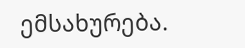ემსახურება.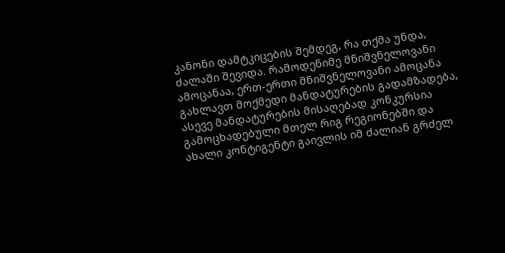კანონი დამტკიცების შემდეგ, რა თქმა უნდა, ძალაში შევიდა. რამოდენიმე მნიშვნელოვანი ამოცანაა, ერთ-ერთი მნიშვნელოვანი ამოცანა გახლავთ მოქმედი მანდატურების გადამზადება, ასევე მანდატურების მისაღებად კონკურსია გამოცხადებული მთელ რიგ რეგიონებში და ახალი კონტიგენტი გაივლის იმ ძალიან გრძელ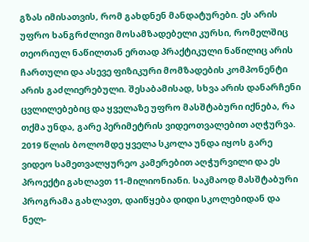გზას იმისათვის, რომ გახდნენ მანდატურები. ეს არის უფრო ხანგრძლივი მოსამზადებელი კურსი, რომელშიც თეორიულ ნაწილთან ერთად პრაქტიკული ნაწილიც არის ჩართული და ასევე ფიზიკური მომზადების კომპონენტი არის გაძლიერებული. შესაბამისად, სხვა არის დანარჩენი ცვლილებებიც და ყველაზე უფრო მასშტაბური იქნება, რა თქმა უნდა, გარე პერიმეტრის ვიდეოთვალებით აღჭურვა. 2019 წლის ბოლომდე ყველა სკოლა უნდა იყოს გარე ვიდეო სამეთვალყურეო კამერებით აღჭურვილი და ეს პროექტი გახლავთ 11-მილიონიანი. საკმაოდ მასშტაბური პროგრამა გახლავთ, დაიწყება დიდი სკოლებიდან და ნელ-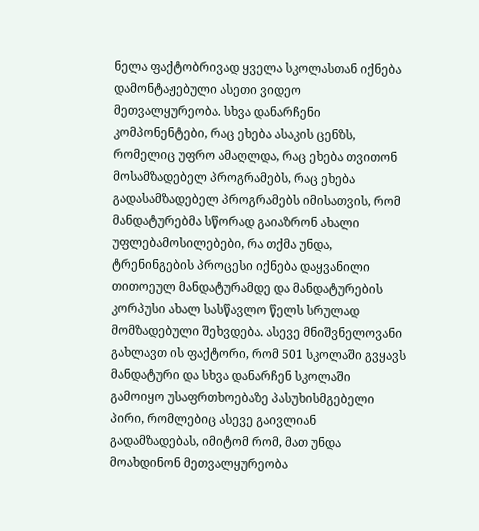ნელა ფაქტობრივად ყველა სკოლასთან იქნება დამონტაჟებული ასეთი ვიდეო მეთვალყურეობა. სხვა დანარჩენი კომპონენტები, რაც ეხება ასაკის ცენზს, რომელიც უფრო ამაღლდა, რაც ეხება თვითონ მოსამზადებელ პროგრამებს, რაც ეხება გადასამზადებელ პროგრამებს იმისათვის, რომ მანდატურებმა სწორად გაიაზრონ ახალი უფლებამოსილებები, რა თქმა უნდა, ტრენინგების პროცესი იქნება დაყვანილი თითოეულ მანდატურამდე და მანდატურების კორპუსი ახალ სასწავლო წელს სრულად მომზადებული შეხვდება. ასევე მნიშვნელოვანი გახლავთ ის ფაქტორი, რომ 501 სკოლაში გვყავს მანდატური და სხვა დანარჩენ სკოლაში გამოიყო უსაფრთხოებაზე პასუხისმგებელი პირი, რომლებიც ასევე გაივლიან გადამზადებას, იმიტომ რომ, მათ უნდა მოახდინონ მეთვალყურეობა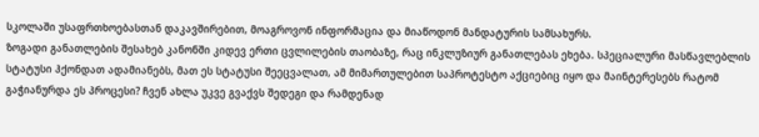სკოლაში უსაფრთხოებასთან დაკავშირებით, მოაგროვონ ინფორმაცია და მიაწოდონ მანდატურის სამსახურს.
ზოგადი განათლების შესახებ კანონში კიდევ ერთი ცვლილების თაობაზე, რაც ინკლუზიურ განათლებას ეხება. სპეციალური მასწავლებლის სტატუსი ჰქონდათ ადამიანებს, მათ ეს სტატუსი შეეცვალათ, ამ მიმართულებით საპროტესტო აქციებიც იყო და მაინტერესებს რატომ გაჭიანურდა ეს პროცესი? ჩვენ ახლა უკვე გვაქვს შედეგი და რამდენად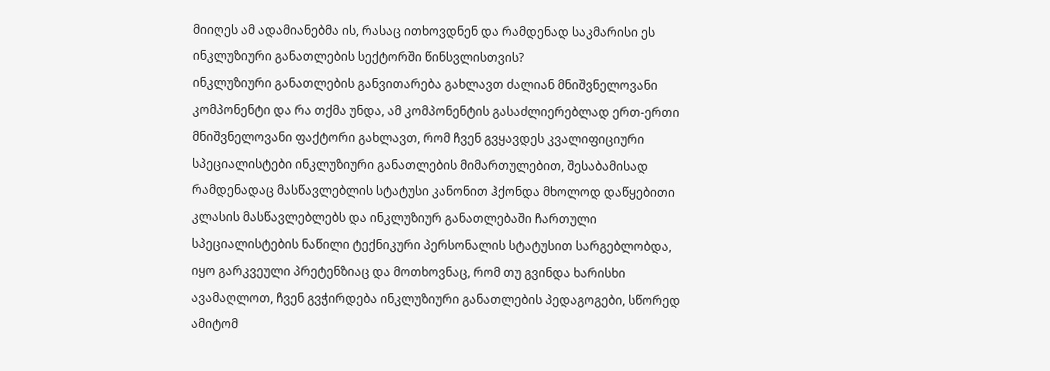მიიღეს ამ ადამიანებმა ის, რასაც ითხოვდნენ და რამდენად საკმარისი ეს ინკლუზიური განათლების სექტორში წინსვლისთვის?
ინკლუზიური განათლების განვითარება გახლავთ ძალიან მნიშვნელოვანი კომპონენტი და რა თქმა უნდა, ამ კომპონენტის გასაძლიერებლად ერთ-ერთი მნიშვნელოვანი ფაქტორი გახლავთ, რომ ჩვენ გვყავდეს კვალიფიციური სპეციალისტები ინკლუზიური განათლების მიმართულებით, შესაბამისად რამდენადაც მასწავლებლის სტატუსი კანონით ჰქონდა მხოლოდ დაწყებითი კლასის მასწავლებლებს და ინკლუზიურ განათლებაში ჩართული სპეციალისტების ნაწილი ტექნიკური პერსონალის სტატუსით სარგებლობდა, იყო გარკვეული პრეტენზიაც და მოთხოვნაც, რომ თუ გვინდა ხარისხი ავამაღლოთ, ჩვენ გვჭირდება ინკლუზიური განათლების პედაგოგები, სწორედ ამიტომ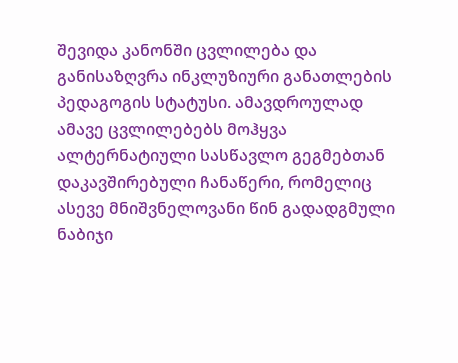შევიდა კანონში ცვლილება და განისაზღვრა ინკლუზიური განათლების პედაგოგის სტატუსი. ამავდროულად ამავე ცვლილებებს მოჰყვა ალტერნატიული სასწავლო გეგმებთან დაკავშირებული ჩანაწერი, რომელიც ასევე მნიშვნელოვანი წინ გადადგმული ნაბიჯი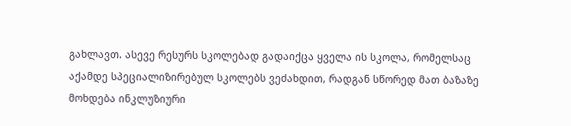გახლავთ. ასევე რესურს სკოლებად გადაიქცა ყველა ის სკოლა, რომელსაც აქამდე სპეციალიზირებულ სკოლებს ვეძახდით, რადგან სწორედ მათ ბაზაზე მოხდება ინკლუზიური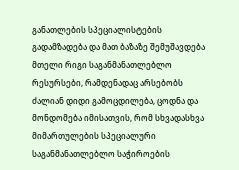განათლების სპეციალისტების გადამზადება და მათ ბაზაზე შემუშავდება მთელი რიგი საგანმანათლებლო რესურსები, რამდენადაც არსებობს ძალიან დიდი გამოცდილება, ცოდნა და მონდომება იმისათვის, რომ სხვადასხვა მიმართულების სპეციალური საგანმანათლებლო საჭიროების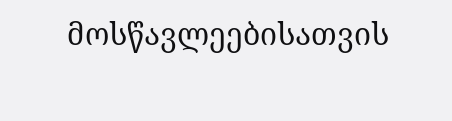მოსწავლეებისათვის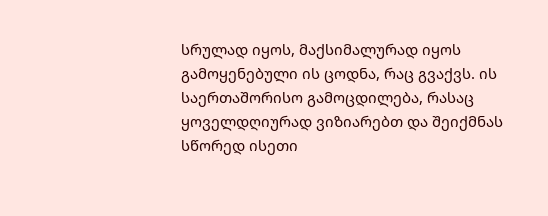სრულად იყოს, მაქსიმალურად იყოს გამოყენებული ის ცოდნა, რაც გვაქვს. ის საერთაშორისო გამოცდილება, რასაც ყოველდღიურად ვიზიარებთ და შეიქმნას სწორედ ისეთი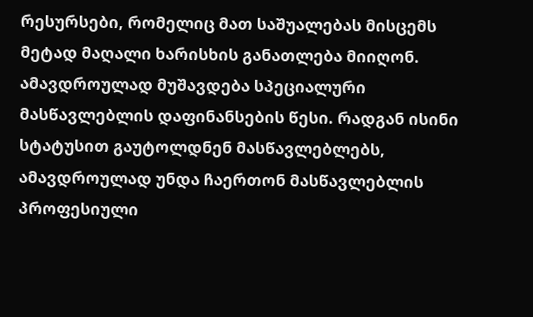რესურსები, რომელიც მათ საშუალებას მისცემს მეტად მაღალი ხარისხის განათლება მიიღონ. ამავდროულად მუშავდება სპეციალური მასწავლებლის დაფინანსების წესი. რადგან ისინი სტატუსით გაუტოლდნენ მასწავლებლებს, ამავდროულად უნდა ჩაერთონ მასწავლებლის პროფესიული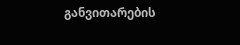განვითარების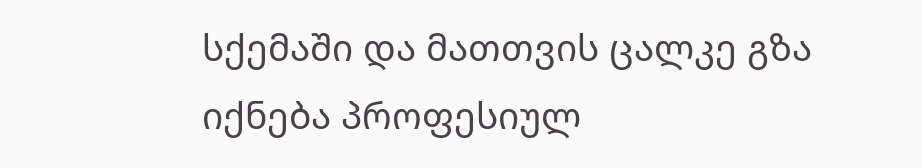სქემაში და მათთვის ცალკე გზა იქნება პროფესიულ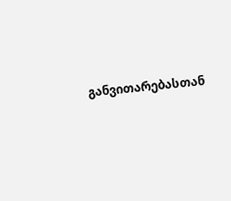განვითარებასთან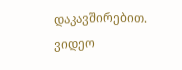დაკავშირებით.
ვიდეო